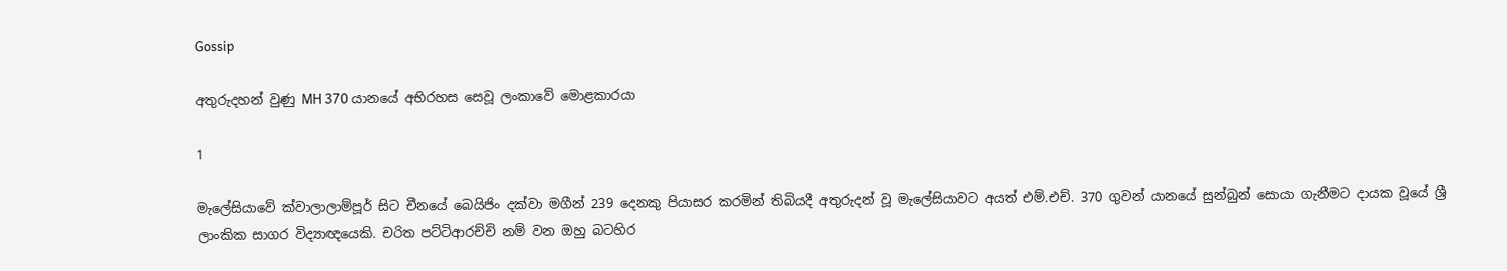Gossip

අතුරුදහන් වුණු MH 370 යානයේ අභිරහස සෙවූ ලංකාවේ මොළකාරයා

1

මැලේසියාවේ ක්වාලාලාම්පූර් සිට චීනයේ බෙයිජිං දක්වා මගීන් 239 දෙනකු පියාසර කරමින් තිබියදී අතුරුදන් වූ මැලේසියාවට අයත් එම්.එච්. 370 ගුවන් යානයේ සුන්බුන් සොයා ගැනීමට දායක වූයේ ශ්‍රී ලාංකික සාගර විද්‍යාඥයෙකි. චරිත පට්ටිආරච්චි නම් වන ඔහු බටහිර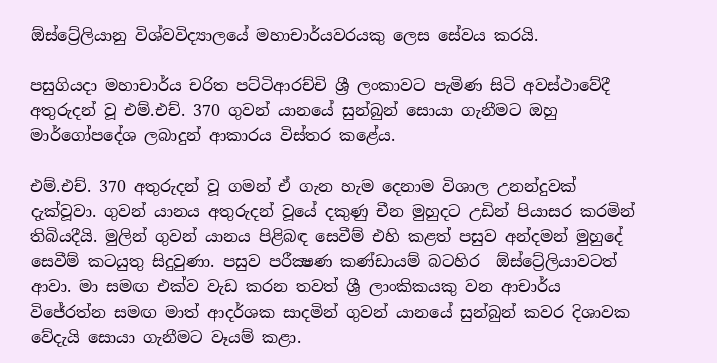ඕස්ට්‍රේලියානු විශ්වවිද්‍යාලයේ මහාචාර්යවරයකු ලෙස සේවය කරයි.

පසුගියදා මහාචාර්ය චරිත පට්ටිආරච්චි ශ්‍රී ලංකාවට පැමිණ සිටි අවස්ථාවේදී අතුරුදන් වූ එම්.එච්. 370 ගුවන් යානයේ සුන්බුන් සොයා ගැනීමට ඔහු මාර්ගෝපදේශ ලබාදුන් ආකාරය විස්තර කළේය.

එම්.එච්. 370 අතුරුදන් වූ ගමන් ඒ ගැන හැම දෙනාම විශාල උනන්දුවක් දැක්වූවා. ගුවන් යානය අතුරුදන් වූයේ දකුණු චීන මුහුදට උඩින් පියාසර කරමින් තිබියදීයි. මුලින් ගුවන් යානය පිළිබඳ සෙවීම් එහි කළත් පසුව අන්දමන් මුහුදේ සෙවීම් කටයුතු සිදුවුණා. පසුව පරීක්‍ෂණ කණ්ඩායම් බටහිර  ඕස්ට්‍රේලියාවටත් ආවා. මා සමඟ එක්ව වැඩ කරන තවත් ශ්‍රී ලාංකිකයකු වන ආචාර්ය විජේරත්න සමඟ මාත් ආදර්ශක සාදමින් ගුවන් යානයේ සුන්බුන් කවර දිශාවක වේදැයි සොයා ගැනීමට වෑයම් කළා.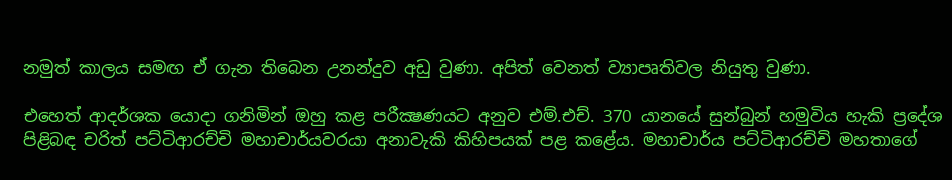නමුත් කාලය සමඟ ඒ ගැන තිබෙන උනන්දුව අඩු වුණා. අපිත් වෙනත් ව්‍යාපෘතිවල නියුතු වුණා.

එහෙත් ආදර්ශක යොදා ගනිමින් ඔහු කළ පරීක්‍ෂණයට අනුව එම්.එච්. 370 යානයේ සුන්බුන් හමුවිය හැකි ප්‍රදේශ පිළිබඳ චරිත් පට්ටිආරච්චි මහාචාර්යවරයා අනාවැකි කිහිපයක් පළ කළේය. මහාචාර්ය පට්ටිආරච්චි මහතාගේ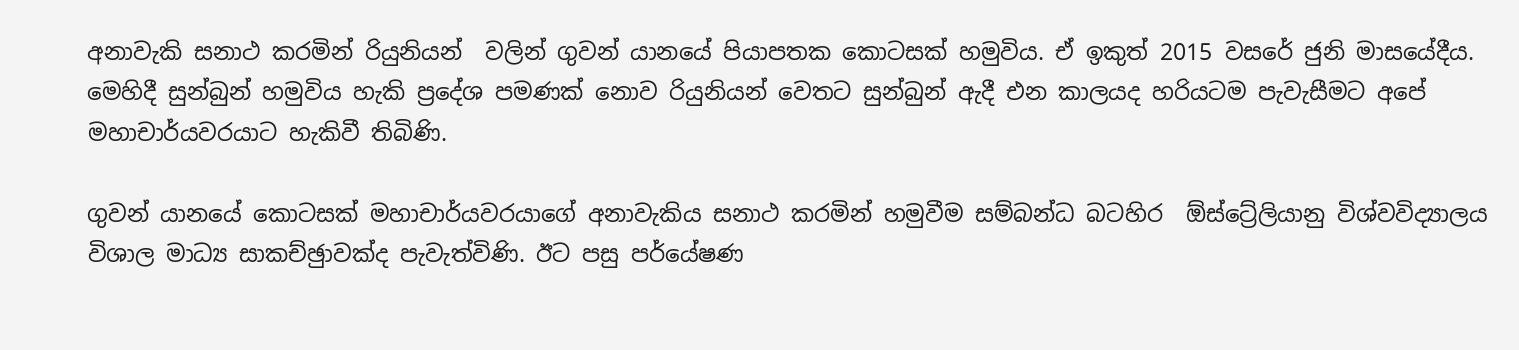අනාවැකි සනාථ කරමින් රියුනියන්  වලින් ගුවන් යානයේ පියාපතක කොටසක් හමුවිය. ඒ ඉකුත් 2015 වසරේ ජුනි මාසයේදීය. මෙහිදී සුන්බුන් හමුවිය හැකි ප්‍රදේශ පමණක් නොව රියුනියන් වෙතට සුන්බුන් ඇදී එන කාලයද හරියටම පැවැසීමට අපේ මහාචාර්යවරයාට හැකිවී තිබිණි.

ගුවන් යානයේ කොටසක් මහාචාර්යවරයාගේ අනාවැකිය සනාථ කරමින් හමුවීම සම්බන්ධ බටහිර  ඕස්ට්‍රේලියානු විශ්වවිද්‍යාලය විශාල මාධ්‍ය සාකච්ඡුාවක්ද පැවැත්විණි. ඊට පසු පර්යේෂණ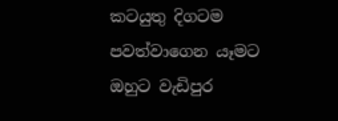කටයුතු දිගටම පවත්වාගෙන යෑමට ඔහුට වැඩිපුර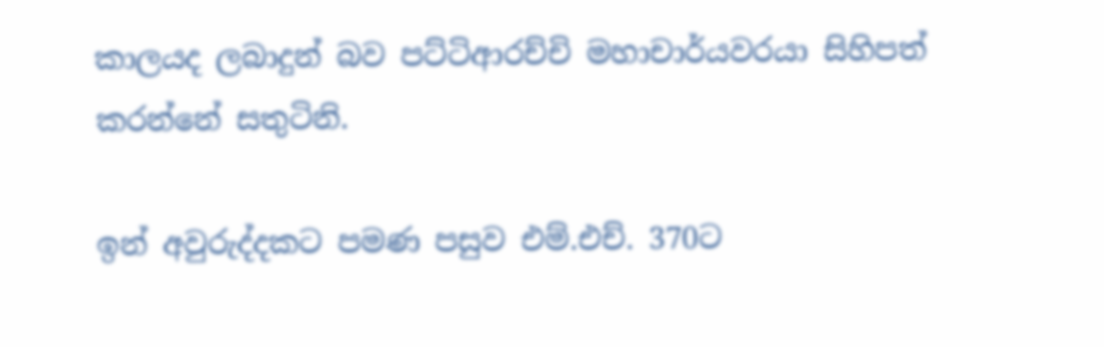කාලයද ලබාදුන් බව පට්ටිආරච්චි මහාචාර්යවරයා සිහිපත් කරන්නේ සතුටිනි.

ඉන් අවුරුද්දකට පමණ පසුව එම්.එච්. 370ට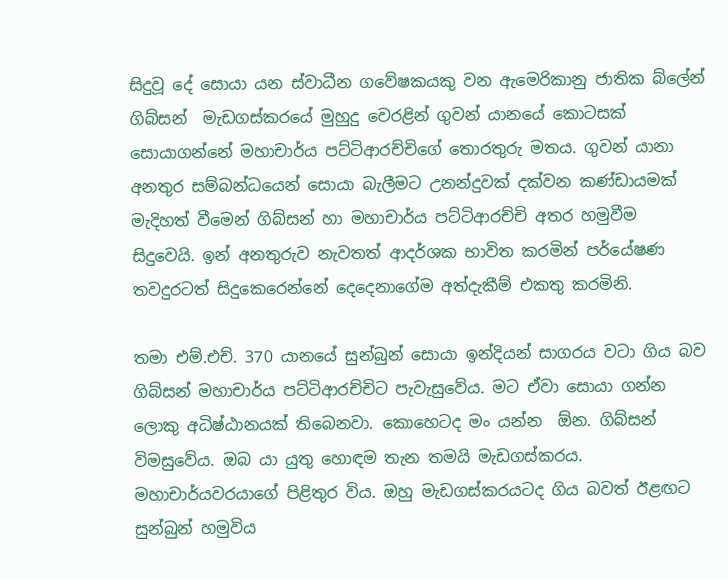සිදුවූ දේ සොයා යන ස්වාධීන ගවේෂකයකු වන ඇමෙරිකානු ජාතික බ්ලේන් ගිබ්සන්  මැඩගස්කරයේ මුහුදු වෙරළින් ගුවන් යානයේ කොටසක් සොයාගන්නේ මහාචාර්ය පට්ටිආරච්චිගේ තොරතුරු මතය. ගුවන් යානා අනතුර සම්බන්ධයෙන් සොයා බැලීමට උනන්දුවක් දක්වන කණ්ඩායමක් මැදිහත් වීමෙන් ගිබ්සන් හා මහාචාර්ය පට්ටිආරච්චි අතර හමුවීම සිදුවෙයි. ඉන් අනතුරුව නැවතත් ආදර්ශක භාවිත කරමින් පර්යේෂණ තවදුරටත් සිදුකෙරෙන්නේ දෙදෙනාගේම අත්දැකීම් එකතු කරමිනි.

තමා එම්.එච්. 370 යානයේ සුන්බුන් සොයා ඉන්දියන් සාගරය වටා ගිය බව ගිබ්සන් මහාචාර්ය පට්ටිආරච්චිට පැවැසුවේය. මට ඒවා සොයා ගන්න ලොකු අධිෂ්ඨානයක් තිබෙනවා. කොහෙටද මං යන්න  ඕන. ගිබ්සන් විමසුවේය. ඔබ යා යුතු හොඳම තැන තමයි මැඩගස්කරය. මහාචාර්යවරයාගේ පිළිතුර විය. ඔහු මැඩගස්කරයටද ගිය බවත් ඊළඟට සුන්බුන් හමුවිය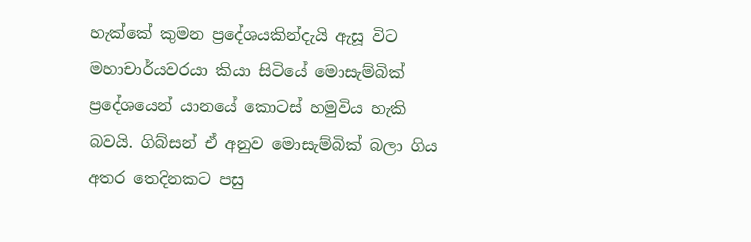හැක්කේ කුමන ප්‍රදේශයකින්දැයි ඇසූ විට මහාචාර්යවරයා කියා සිටියේ මොසැම්බික් ප්‍රදේශයෙන් යානයේ කොටස් හමුවිය හැකි බවයි. ගිබ්සන් ඒ අනුව මොසැම්බික් බලා ගිය අතර තෙදිනකට පසු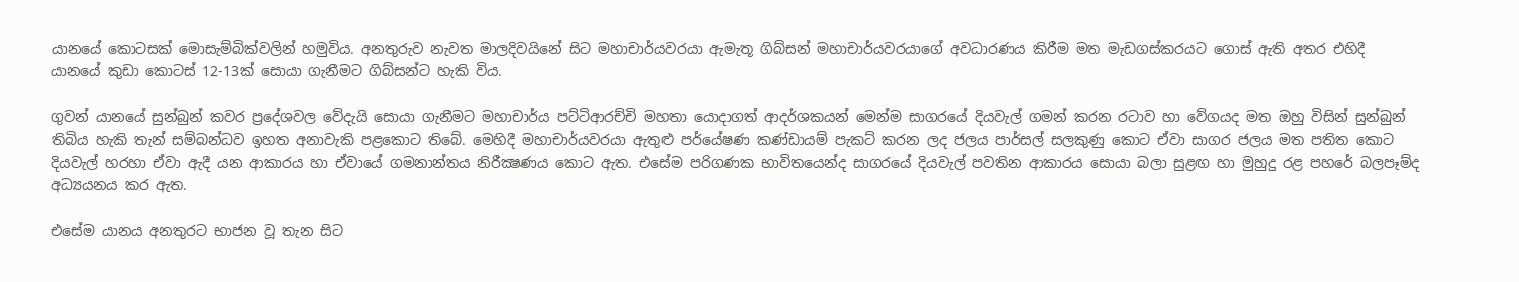යානයේ කොටසක් මොසැම්බික්වලින් හමුවිය. අනතුරුව නැවත මාලදිවයිනේ සිට මහාචාර්යවරයා ඇමැතූ ගිබ්සන් මහාචාර්යවරයාගේ අවධාරණය කිරීම මත මැඩගස්කරයට ගොස් ඇති අතර එහිදී යානයේ කුඩා කොටස් 12-13ක් සොයා ගැනීමට ගිබ්සන්ට හැකි විය.

ගුවන් යානයේ සුන්බුන් කවර ප්‍රදේශවල වේදැයි සොයා ගැනීමට මහාචාර්ය පට්ටිආරච්චි මහතා යොදාගත් ආදර්ශකයන් මෙන්ම සාගරයේ දියවැල් ගමන් කරන රටාව හා වේගයද මත ඔහු විසින් සුන්බුන් තිබිය හැකි තැන් සම්බන්ධව ඉහත අනාවැකි පළකොට තිබේ. මෙහිදී මහාචාර්යවරයා ඇතුළු පර්යේෂණ කණ්ඩායම් පැකට් කරන ලද ජලය පාර්සල් සලකුණු කොට ඒවා සාගර ජලය මත පතිත කොට දියවැල් හරහා ඒවා ඇදී යන ආකාරය හා ඒවායේ ගමනාන්තය නිරීක්‍ෂණය කොට ඇත. එසේම පරිගණක භාවිතයෙන්ද සාගරයේ දියවැල් පවතින ආකාරය සොයා බලා සුළඟ හා මුහුදු රළ පහරේ බලපෑම්ද අධ්‍යයනය කර ඇත.

එසේම යානය අනතුරට භාජන වූ තැන සිට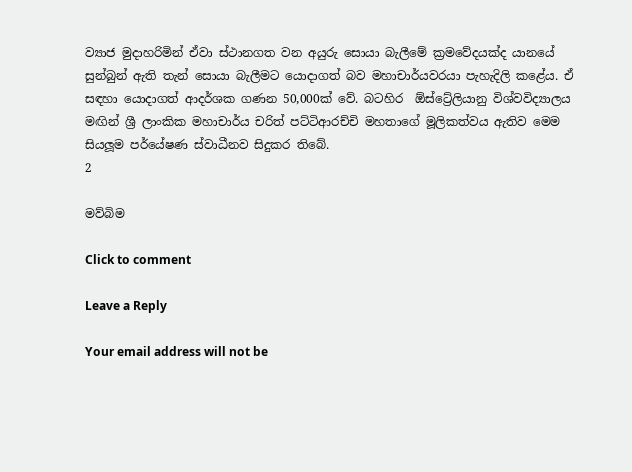ව්‍යාජ මුදාහරිමින් ඒවා ස්ථානගත වන අයුරු සොයා බැලීමේ ක්‍රමවේදයක්ද යානයේ සුන්බුන් ඇති තැන් සොයා බැලීමට යොදාගත් බව මහාචාර්යවරයා පැහැදිලි කළේය. ඒ සඳහා යොදාගත් ආදර්ශක ‍ගණන 50,000ක් වේ. බටහිර  ඕස්ට්‍රේලියානු විශ්වවිද්‍යාලය මඟින් ශ්‍රී ලාංකික මහාචාර්ය චරිත් පට්ටිආරච්චි මහතාගේ මූලිකත්වය ඇතිව මෙම සියලූ‍ම පර්යේෂණ ස්වාධීනව සිදුකර තිබේ.
2

මව්බිම

Click to comment

Leave a Reply

Your email address will not be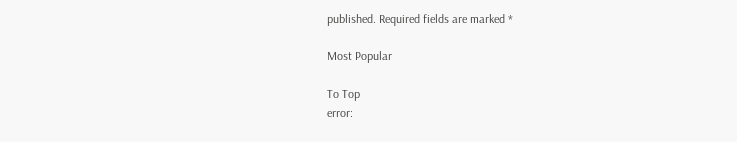published. Required fields are marked *

Most Popular

To Top
error: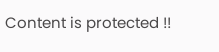Content is protected !!